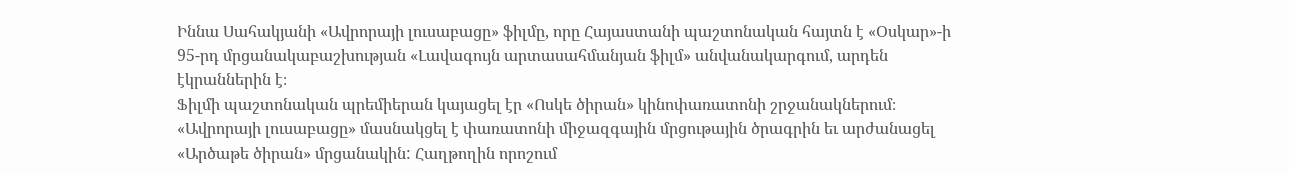Իննա Սահակյանի «Ավրորայի լուսաբացը» ֆիլմը, որը Հայաստանի պաշտոնական հայտն է «Օսկար»-ի 95-րդ մրցանակաբաշխության «Լավագույն արտասահմանյան ֆիլմ» անվանակարգում, արդեն էկրաններին է։
Ֆիլմի պաշտոնական պրեմիերան կայացել էր «Ոսկե ծիրան» կինոփառատոնի շրջանակներում։ «Ավրորայի լուսաբացը» մասնակցել է փառատոնի միջազգային մրցութային ծրագրին եւ արժանացել «Արծաթե ծիրան» մրցանակին: Հաղթողին որոշում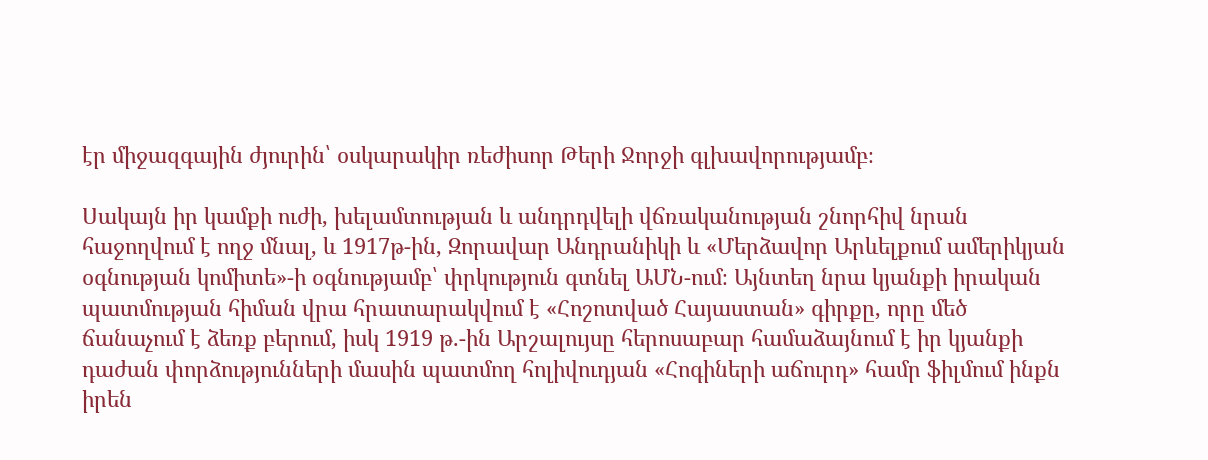էր միջազգային ժյուրին՝ օսկարակիր ռեժիսոր Թերի Ջորջի գլխավորությամբ։

Սակայն իր կամքի ուժի, խելամտության և անդրդվելի վճռականության շնորհիվ նրան հաջողվում է ողջ մնալ, և 1917թ-ին, Զորավար Անդրանիկի և «Մերձավոր Արևելքում ամերիկյան օգնության կոմիտե»-ի օգնությամբ՝ փրկություն գտնել ԱՄՆ-ում։ Այնտեղ նրա կյանքի իրական պատմության հիման վրա հրատարակվում է «Հոշոտված Հայաստան» գիրքը, որը մեծ ճանաչում է ձեռք բերում, իսկ 1919 թ.-ին Արշալույսը հերոսաբար համաձայնում է իր կյանքի դաժան փորձությունների մասին պատմող հոլիվուդյան «Հոգիների աճուրդ» համր ֆիլմում ինքն իրեն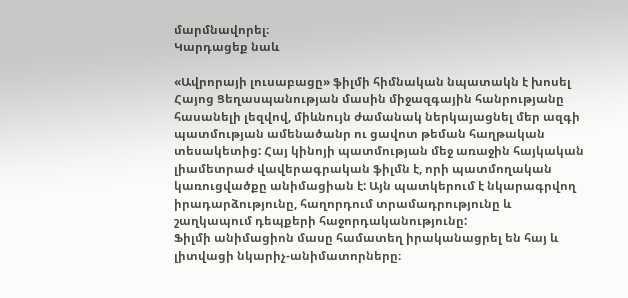մարմնավորել։
Կարդացեք նաև

«Ավրորայի լուսաբացը» ֆիլմի հիմնական նպատակն է խոսել Հայոց Ցեղասպանության մասին միջազգային հանրությանը հասանելի լեզվով, միևնույն ժամանակ ներկայացնել մեր ազգի պատմության ամենածանր ու ցավոտ թեման հաղթական տեսակետից: Հայ կինոյի պատմության մեջ առաջին հայկական լիամետրաժ վավերագրական ֆիլմն է, որի պատմողական կառուցվածքը անիմացիան է: Այն պատկերում է նկարագրվող իրադարձությունը, հաղորդում տրամադրությունը և շաղկապում դեպքերի հաջորդականությունը:
Ֆիլմի անիմացիոն մասը համատեղ իրականացրել են հայ և լիտվացի նկարիչ-անիմատորները։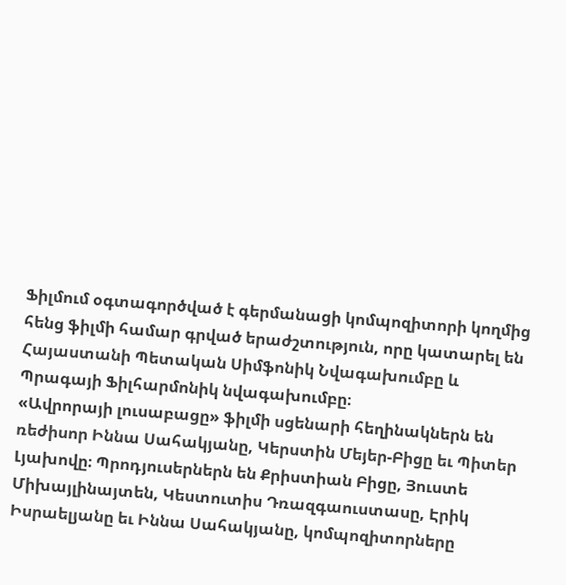Ֆիլմում օգտագործված է գերմանացի կոմպոզիտորի կողմից հենց ֆիլմի համար գրված երաժշտություն, որը կատարել են Հայաստանի Պետական Սիմֆոնիկ Նվագախումբը և Պրագայի Ֆիլհարմոնիկ նվագախումբը։
«Ավրորայի լուսաբացը» ֆիլմի սցենարի հեղինակներն են ռեժիսոր Իննա Սահակյանը, Կերստին Մեյեր-Բիցը եւ Պիտեր Լյախովը։ Պրոդյուսերներն են Քրիստիան Բիցը, Յուստե Միխայլինայտեն, Կեստուտիս Դռազգաուստասը, Էրիկ Իսրաելյանը եւ Իննա Սահակյանը, կոմպոզիտորները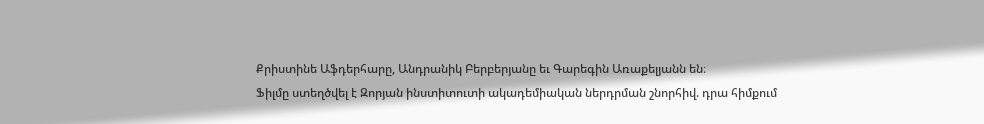Քրիստինե Աֆդերհարը, Անդրանիկ Բերբերյանը եւ Գարեգին Առաքելյանն են։
Ֆիլմը ստեղծվել է Զորյան ինստիտուտի ակադեմիական ներդրման շնորհիվ. դրա հիմքում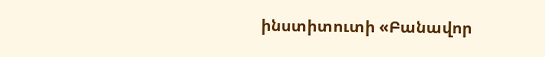ինստիտուտի «Բանավոր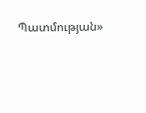Պատմության»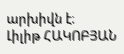արխիվն է։
Լիլիթ ՀԱԿՈԲՅԱՆ